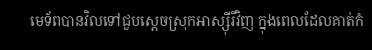មេទ័ពបានវិលទៅជួបស្តេចស្រុកអាស្ស៊ីរីវិញ ក្នុងពេលដែលគាត់កំ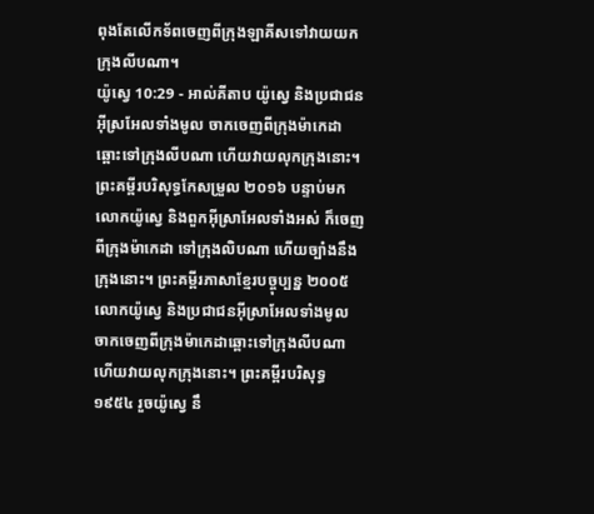ពុងតែលើកទ័ពចេញពីក្រុងឡាគីសទៅវាយយកក្រុងលីបណា។
យ៉ូស្វេ 10:29 - អាល់គីតាប យ៉ូស្វេ និងប្រជាជនអ៊ីស្រអែលទាំងមូល ចាកចេញពីក្រុងម៉ាកេដា ឆ្ពោះទៅក្រុងលីបណា ហើយវាយលុកក្រុងនោះ។ ព្រះគម្ពីរបរិសុទ្ធកែសម្រួល ២០១៦ បន្ទាប់មក លោកយ៉ូស្វេ និងពួកអ៊ីស្រាអែលទាំងអស់ ក៏ចេញពីក្រុងម៉ាកេដា ទៅក្រុងលិបណា ហើយច្បាំងនឹងក្រុងនោះ។ ព្រះគម្ពីរភាសាខ្មែរបច្ចុប្បន្ន ២០០៥ លោកយ៉ូស្វេ និងប្រជាជនអ៊ីស្រាអែលទាំងមូល ចាកចេញពីក្រុងម៉ាកេដាឆ្ពោះទៅក្រុងលីបណា ហើយវាយលុកក្រុងនោះ។ ព្រះគម្ពីរបរិសុទ្ធ ១៩៥៤ រួចយ៉ូស្វេ នឹ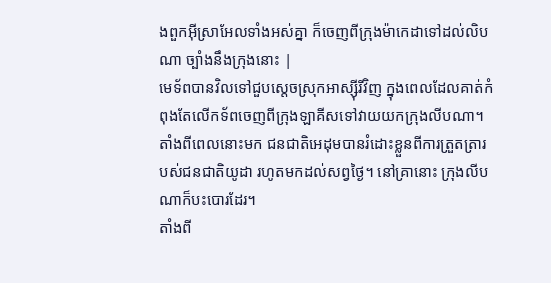ងពួកអ៊ីស្រាអែលទាំងអស់គ្នា ក៏ចេញពីក្រុងម៉ាកេដាទៅដល់លិបណា ច្បាំងនឹងក្រុងនោះ |
មេទ័ពបានវិលទៅជួបស្តេចស្រុកអាស្ស៊ីរីវិញ ក្នុងពេលដែលគាត់កំពុងតែលើកទ័ពចេញពីក្រុងឡាគីសទៅវាយយកក្រុងលីបណា។
តាំងពីពេលនោះមក ជនជាតិអេដុមបានរំដោះខ្លួនពីការត្រួតត្រារបស់ជនជាតិយូដា រហូតមកដល់សព្វថ្ងៃ។ នៅគ្រានោះ ក្រុងលីបណាក៏បះបោរដែរ។
តាំងពី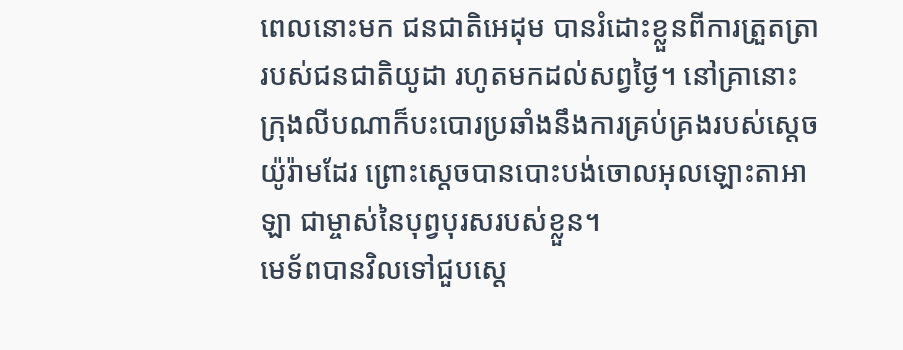ពេលនោះមក ជនជាតិអេដុម បានរំដោះខ្លួនពីការត្រួតត្រារបស់ជនជាតិយូដា រហូតមកដល់សព្វថ្ងៃ។ នៅគ្រានោះ ក្រុងលីបណាក៏បះបោរប្រឆាំងនឹងការគ្រប់គ្រងរបស់ស្តេចយ៉ូរ៉ាមដែរ ព្រោះស្តេចបានបោះបង់ចោលអុលឡោះតាអាឡា ជាម្ចាស់នៃបុព្វបុរសរបស់ខ្លួន។
មេទ័ពបានវិលទៅជួបស្ដេ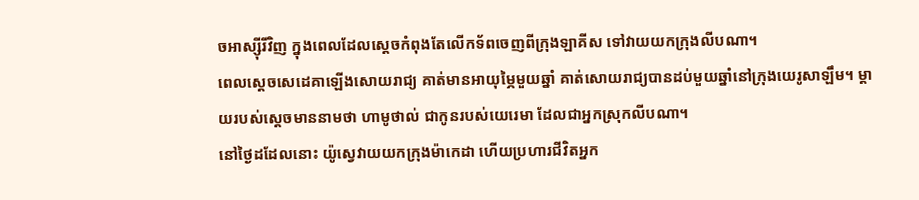ចអាស្ស៊ីរីវិញ ក្នុងពេលដែលស្ដេចកំពុងតែលើកទ័ពចេញពីក្រុងឡាគីស ទៅវាយយកក្រុងលីបណា។
ពេលស្តេចសេដេគាឡើងសោយរាជ្យ គាត់មានអាយុម្ភៃមួយឆ្នាំ គាត់សោយរាជ្យបានដប់មួយឆ្នាំនៅក្រុងយេរូសាឡឹម។ ម្តាយរបស់ស្ដេចមាននាមថា ហាមូថាល់ ជាកូនរបស់យេរេមា ដែលជាអ្នកស្រុកលីបណា។
នៅថ្ងៃដដែលនោះ យ៉ូស្វេវាយយកក្រុងម៉ាកេដា ហើយប្រហារជីវិតអ្នក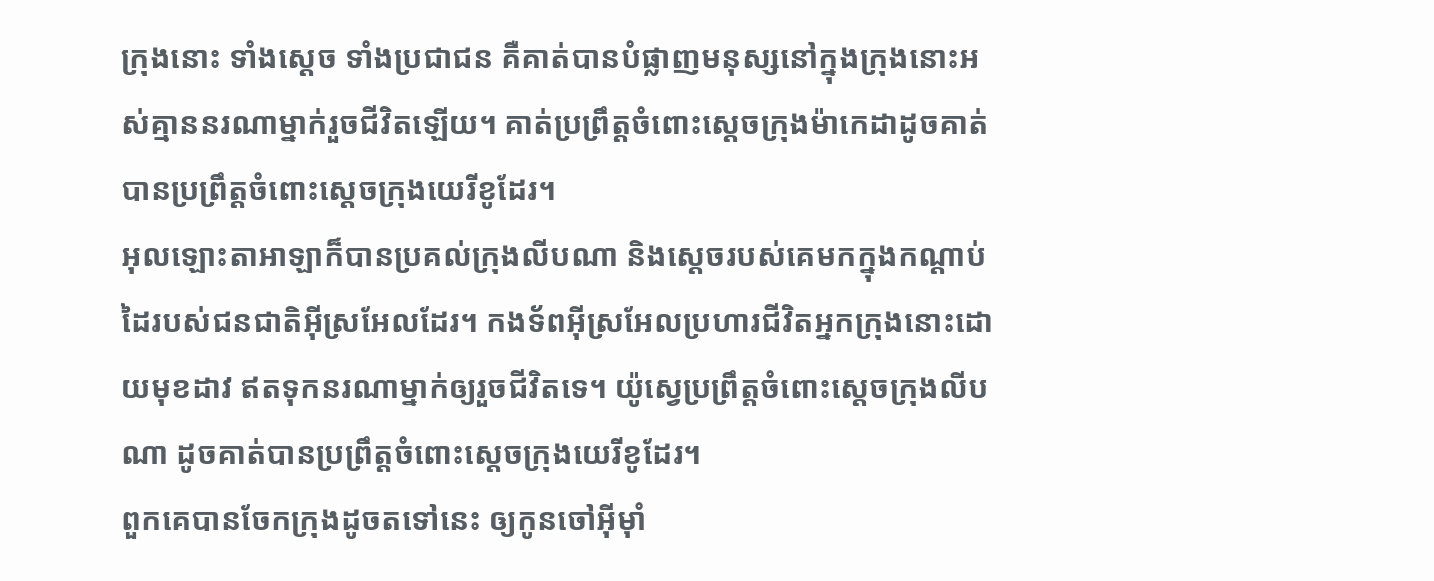ក្រុងនោះ ទាំងស្តេច ទាំងប្រជាជន គឺគាត់បានបំផ្លាញមនុស្សនៅក្នុងក្រុងនោះអស់គ្មាននរណាម្នាក់រួចជីវិតឡើយ។ គាត់ប្រព្រឹត្តចំពោះស្តេចក្រុងម៉ាកេដាដូចគាត់បានប្រព្រឹត្តចំពោះស្តេចក្រុងយេរីខូដែរ។
អុលឡោះតាអាឡាក៏បានប្រគល់ក្រុងលីបណា និងស្តេចរបស់គេមកក្នុងកណ្តាប់ដៃរបស់ជនជាតិអ៊ីស្រអែលដែរ។ កងទ័ពអ៊ីស្រអែលប្រហារជីវិតអ្នកក្រុងនោះដោយមុខដាវ ឥតទុកនរណាម្នាក់ឲ្យរួចជីវិតទេ។ យ៉ូស្វេប្រព្រឹត្តចំពោះស្តេចក្រុងលីបណា ដូចគាត់បានប្រព្រឹត្តចំពោះស្តេចក្រុងយេរីខូដែរ។
ពួកគេបានចែកក្រុងដូចតទៅនេះ ឲ្យកូនចៅអ៊ីមុាំ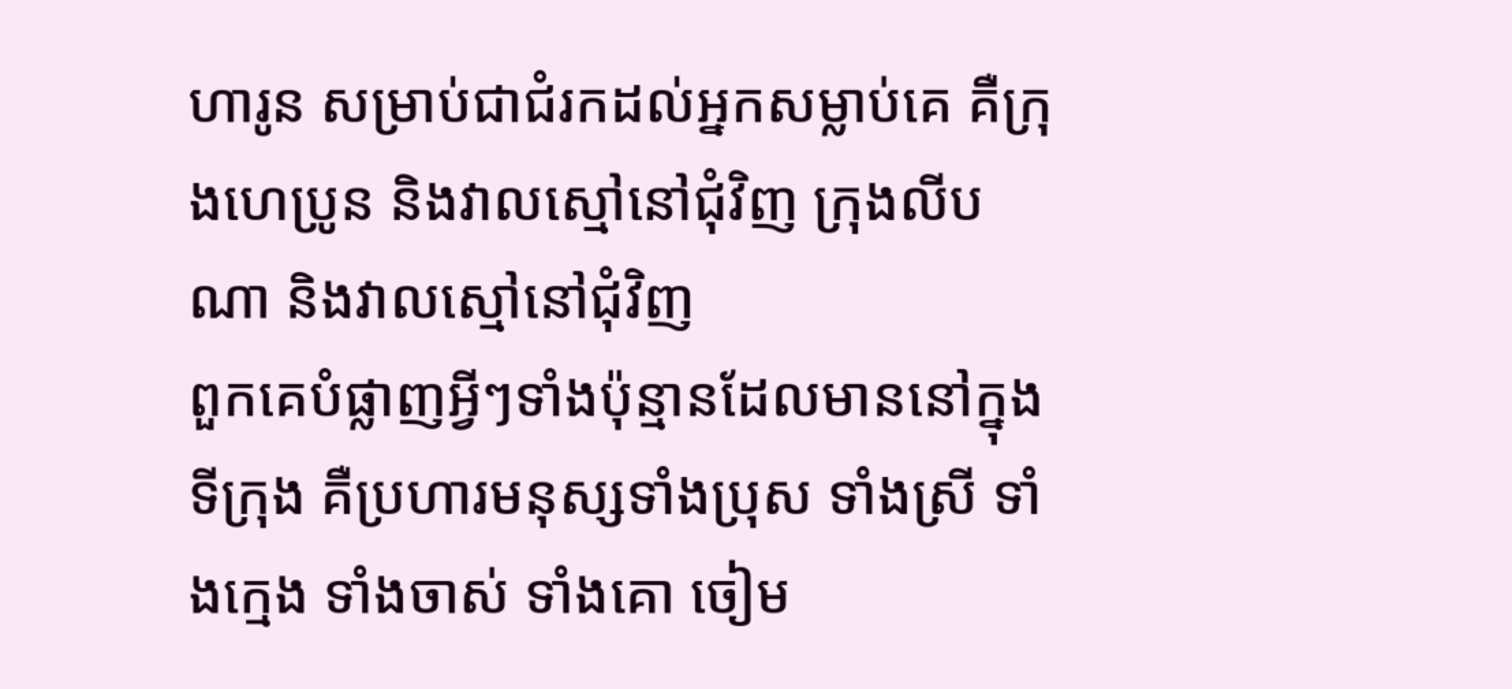ហារូន សម្រាប់ជាជំរកដល់អ្នកសម្លាប់គេ គឺក្រុងហេប្រូន និងវាលស្មៅនៅជុំវិញ ក្រុងលីបណា និងវាលស្មៅនៅជុំវិញ
ពួកគេបំផ្លាញអ្វីៗទាំងប៉ុន្មានដែលមាននៅក្នុងទីក្រុង គឺប្រហារមនុស្សទាំងប្រុស ទាំងស្រី ទាំងក្មេង ទាំងចាស់ ទាំងគោ ចៀម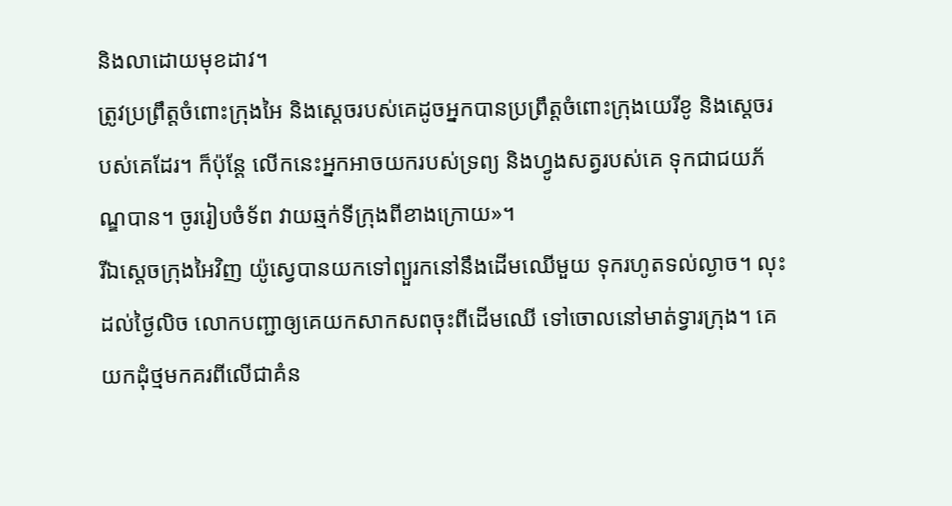និងលាដោយមុខដាវ។
ត្រូវប្រព្រឹត្តចំពោះក្រុងអៃ និងស្តេចរបស់គេដូចអ្នកបានប្រព្រឹត្តចំពោះក្រុងយេរីខូ និងស្តេចរបស់គេដែរ។ ក៏ប៉ុន្តែ លើកនេះអ្នកអាចយករបស់ទ្រព្យ និងហ្វូងសត្វរបស់គេ ទុកជាជយភ័ណ្ឌបាន។ ចូររៀបចំទ័ព វាយឆ្មក់ទីក្រុងពីខាងក្រោយ»។
រីឯស្តេចក្រុងអៃវិញ យ៉ូស្វេបានយកទៅព្យួរកនៅនឹងដើមឈើមួយ ទុករហូតទល់ល្ងាច។ លុះដល់ថ្ងៃលិច លោកបញ្ជាឲ្យគេយកសាកសពចុះពីដើមឈើ ទៅចោលនៅមាត់ទ្វារក្រុង។ គេយកដុំថ្មមកគរពីលើជាគំន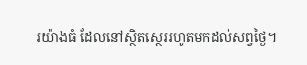រយ៉ាងធំ ដែលនៅស្ថិតស្ថេររហូតមកដល់សព្វថ្ងៃ។